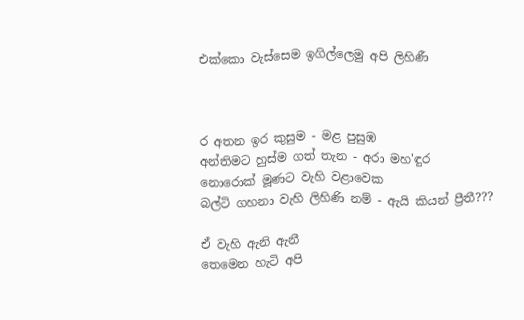එක්කො වැස්සෙම ඉගිල්ලෙමු අපි ලිහිණී



ර අතන ඉර කුසුම - මළ පුසුඹ
අන්තිමට හුස්ම ගත් තැන - අරා මහ'ඳුර
නොරොක් මූණට වැහි වළාවෙක
බල්ටි ගහනා වැහි ලිහිණි නම් - ඇයි කියන් ප්‍රීතී???

ඒ වැහි ඇනි ඇනී
තෙමෙන හැටි අපි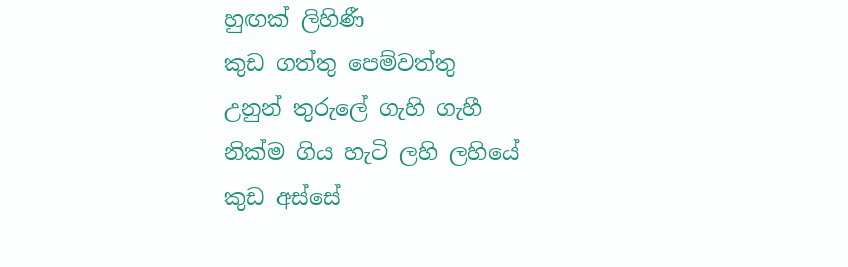හුඟක් ලිහිණී
කුඩ ගත්තු පෙම්වත්තු
උනුන් තුරුලේ ගැහි ගැහී
නික්ම ගිය හැටි ලහි ලහියේ
කුඩ අස්සේ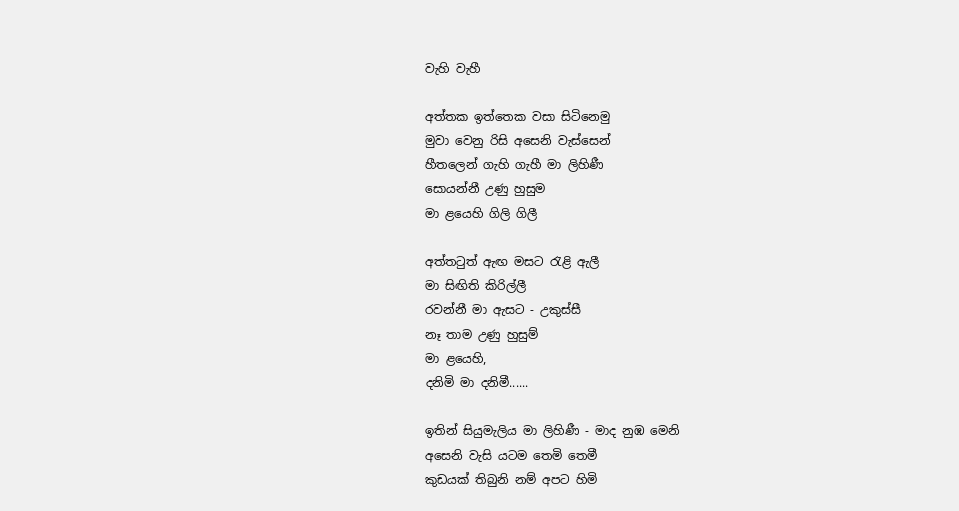වැහි වැහී

අත්තක ඉත්තෙක වසා සිටිනෙමු
මුවා වෙනු රිසි අසෙනි වැස්සෙන්
හීතලෙන් ගැහි ගැහී මා ලිහිණී
සොයන්නී උණු හුසුම
මා ළයෙහි ගිලි ගිලී

අත්තටුත් ඇඟ මසට රැළි ඇලී
මා සිඟිති කිරිල්ලී
රවන්නී මා ඇසට - උකුස්සී
නෑ තාම උණු හුසුම්
මා ළයෙහි,
දනිමි මා දනිමී......

ඉතින් සියුමැලිය මා ලිහිණී - මාද නුඹ මෙනි
අසෙනි වැසි යටම තෙමි තෙමී
කුඩයක් තිබුනි නම් අපට හිමි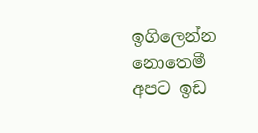ඉගිලෙන්න නොතෙමී
අපට ඉඩ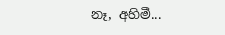නෑ, අහිමී...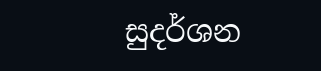සුදර්ශන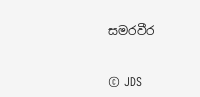සමරවීර


© JDS